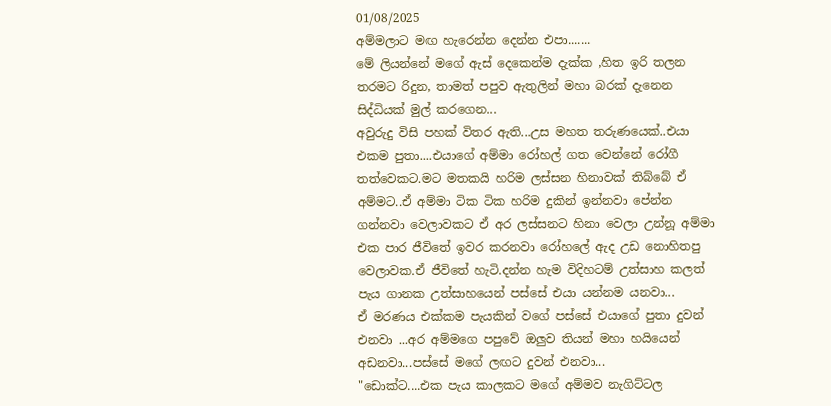01/08/2025
අම්මලාට මඟ හැරෙන්න දෙන්න එපා.......
මේ ලියන්නේ මගේ ඇස් දෙකෙන්ම දැක්ක ,හිත ඉරි තලන තරමට රිදුන, තාමත් පපුව ඇතුලින් මහා බරක් දැනෙන සිද්ධියක් මුල් කරගෙන...
අවුරුදු විසි පහක් විතර ඇති...උස මහත තරුණයෙක්..එයා එකම පුතා....එයාගේ අම්මා රෝහල් ගත වෙන්නේ රෝගී තත්වෙකට.මට මතකයි හරිම ලස්සන හිනාවක් තිබ්බේ ඒ අම්මට..ඒ අම්මා ටික ටික හරිම දුකින් ඉන්නවා පේන්න ගන්නවා වෙලාවකට ඒ අර ලස්සනට හිනා වෙලා උන්නූ අම්මා එක පාර ජීවිතේ ඉවර කරනවා රෝහලේ ඇද උඩ නොහිතපු වෙලාවක.ඒ ජීවිතේ හැටි.දන්න හැම විදිහටම් උත්සාහ කලත් පැය ගානක උත්සාහයෙන් පස්සේ එයා යන්නම යනවා...
ඒ මරණය එක්කම පැයකින් වගේ පස්සේ එයාගේ පුතා දුවන් එනවා ...අර අම්මගෙ පපුවේ ඔලුව තියන් මහා හයියෙන් අඩනවා...පස්සේ මගේ ලඟට දුවන් එනවා...
"ඩොක්ට....එක පැය කාලකට මගේ අම්මව නැගිට්ටල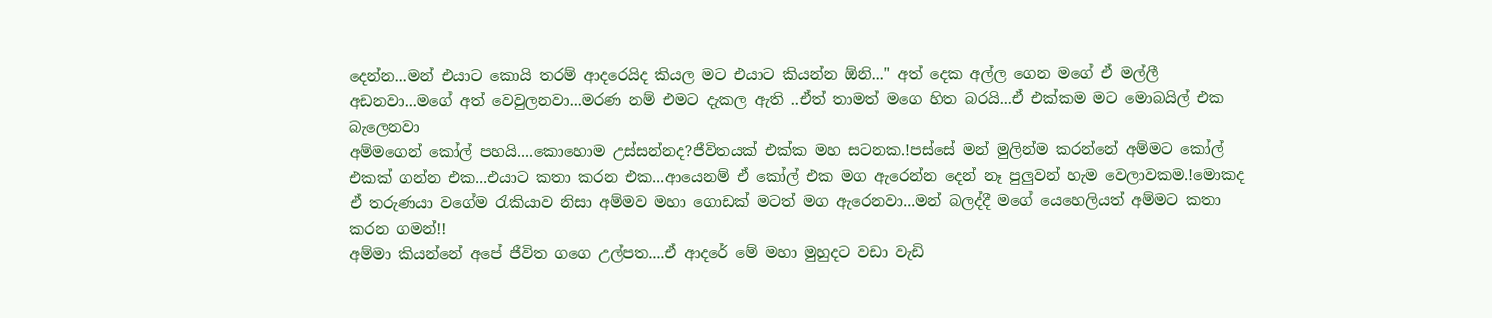දෙන්න...මන් එයාට කොයි තරම් ආදරෙයිද කියල මට එයාට කියන්න ඕනි..." අත් දෙක අල්ල ගෙන මගේ ඒ මල්ලී අඩනවා...මගේ අත් වෙවුලනවා...මරණ නම් එමට දැකල ඇති ..ඒත් තාමත් මගෙ හිත බරයි...ඒ එක්කම මට මොබයිල් එක බැලෙනවා
අම්මගෙන් කෝල් පහයි....කොහොම උස්සන්නද?ජීවිතයක් එක්ක මහ සටනක.!පස්සේ මන් මුලින්ම කරන්නේ අම්මට කෝල් එකක් ගන්න එක...එයාට කතා කරන එක...ආයෙනම් ඒ කෝල් එක මග ඇරෙන්න දෙන් නෑ පුලුවන් හැම වෙලාවකම.!මොකද ඒ තරුණයා වගේම රැකියාව නිසා අම්මව මහා ගොඩක් මටත් මග ඇරෙනවා...මන් බලද්දී මගේ යෙහෙලියත් අම්මට කතා කරන ගමන්!!
අම්මා කියන්නේ අපේ ජීවිත ගගෙ උල්පත....ඒ ආදරේ මේ මහා මුහුදට වඩා වැඩි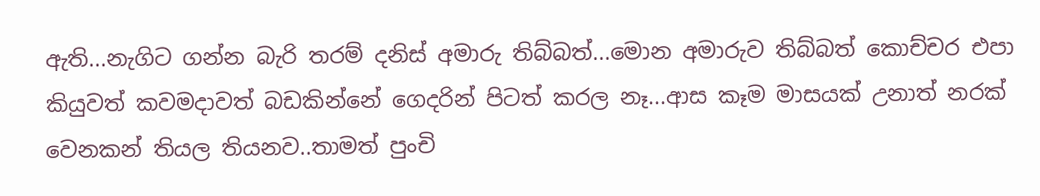ඇති...නැගිට ගන්න බැරි තරම් දනිස් අමාරු තිබ්බත්...මොන අමාරුව තිබ්බත් කොච්චර එපා කියුවත් කවමදාවත් බඩකින්නේ ගෙදරින් පිටත් කරල නෑ...ආස කෑම මාසයක් උනාත් නරක් වෙනකන් තියල තියනව..තාමත් පුංචි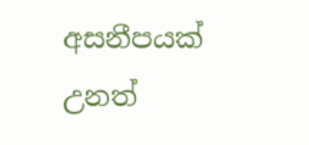අසනීපයක් උනත්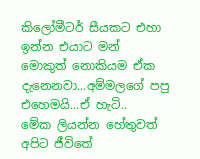කිලෝමීටර් සීයකට එහා ඉන්න එයාට මන් මොකුත් නොකියම ඒක දැනෙනවා...අම්මලගේ පපු එහෙමයි...ඒ හැටි..
මේක ලියන්න හේතුවත් අපිට ජීවිතේ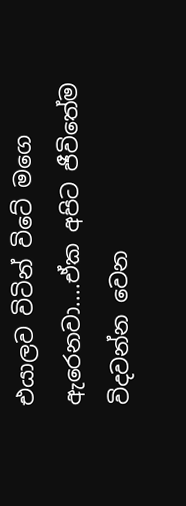එයාලව විටින් විටේ මගෙ ඇරෙනවා....ඒක අපිට ජීවිතේම විදවන්න වෙන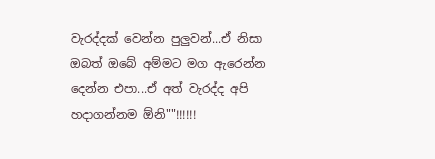වැරද්දක් වෙන්න පුලුවන්...ඒ නිසා ඔබත් ඔබේ අම්මට මග ඇරෙන්න දෙන්න එපා...ඒ අත් වැරද්ද අපි හදාගන්නම ඕනි""!!!!!!